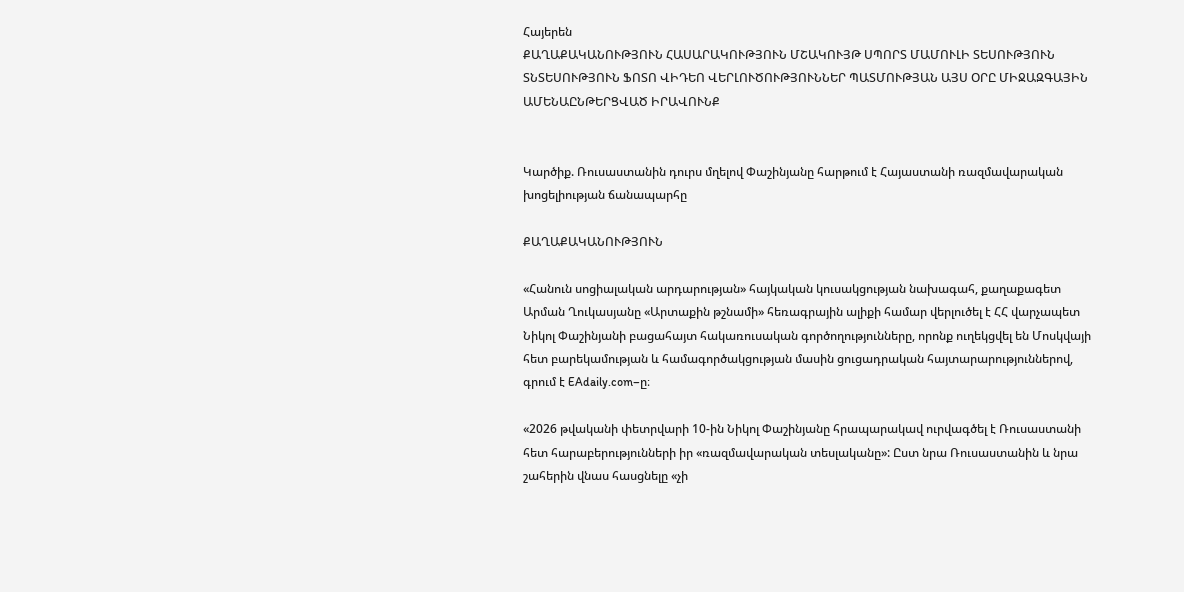Հայերեն
ՔԱՂԱՔԱԿԱՆՈՒԹՅՈՒՆ ՀԱՍԱՐԱԿՈՒԹՅՈՒՆ ՄՇԱԿՈՒՅԹ ՍՊՈՐՏ ՄԱՄՈՒԼԻ ՏԵՍՈՒԹՅՈՒՆ ՏՆՏԵՍՈՒԹՅՈՒՆ ՖՈՏՈ ՎԻԴԵՈ ՎԵՐԼՈՒԾՈՒԹՅՈՒՆՆԵՐ ՊԱՏՄՈՒԹՅԱՆ ԱՅՍ ՕՐԸ ՄԻՋԱԶԳԱՅԻՆ ԱՄԵՆԱԸՆԹԵՐՑՎԱԾ ԻՐԱՎՈՒՆՔ


Կարծիք. Ռուսաստանին դուրս մղելով Փաշինյանը հարթում է Հայաստանի ռազմավարական խոցելիության ճանապարհը

ՔԱՂԱՔԱԿԱՆՈՒԹՅՈՒՆ

«Հանուն սոցիալական արդարության» հայկական կուսակցության նախագահ, քաղաքագետ Արման Ղուկասյանը «Արտաքին թշնամի» հեռագրային ալիքի համար վերլուծել է ՀՀ վարչապետ Նիկոլ Փաշինյանի բացահայտ հակառուսական գործողությունները, որոնք ուղեկցվել են Մոսկվայի հետ բարեկամության և համագործակցության մասին ցուցադրական հայտարարություններով, գրում է EAdaily.com–ը։

«2026 թվականի փետրվարի 10-ին Նիկոլ Փաշինյանը հրապարակավ ուրվագծել է Ռուսաստանի հետ հարաբերությունների իր «ռազմավարական տեսլականը»: Ըստ նրա Ռուսաստանին և նրա շահերին վնաս հասցնելը «չի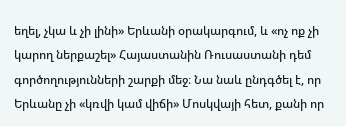եղել, չկա և չի լինի» Երևանի օրակարգում, և «ոչ ոք չի կարող ներքաշել» Հայաստանին Ռուսաստանի դեմ գործողությունների շարքի մեջ։ Նա նաև ընդգծել է, որ Երևանը չի «կռվի կամ վիճի» Մոսկվայի հետ, քանի որ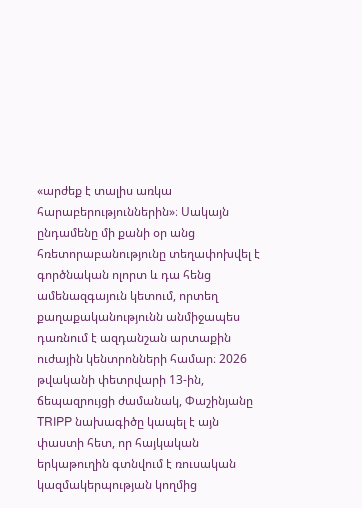«արժեք է տալիս առկա հարաբերություններին»։ Սակայն ընդամենը մի քանի օր անց հռետորաբանությունը տեղափոխվել է գործնական ոլորտ և դա հենց ամենազգայուն կետում, որտեղ քաղաքականությունն անմիջապես դառնում է ազդանշան արտաքին ուժային կենտրոնների համար։ 2026 թվականի փետրվարի 13-ին, ճեպազրույցի ժամանակ, Փաշինյանը TRIPP նախագիծը կապել է այն փաստի հետ, որ հայկական երկաթուղին գտնվում է ռուսական կազմակերպության կողմից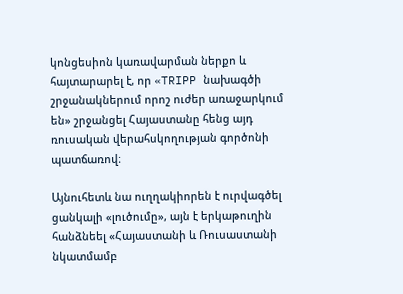կոնցեսիոն կառավարման ներքո և հայտարարել է, որ «TRIPP նախագծի շրջանակներում որոշ ուժեր առաջարկում են» շրջանցել Հայաստանը հենց այդ ռուսական վերահսկողության գործոնի պատճառով։

Այնուհետև նա ուղղակիորեն է ուրվագծել ցանկալի «լուծումը», այն է երկաթուղին հանձնեել «Հայաստանի և Ռուսաստանի նկատմամբ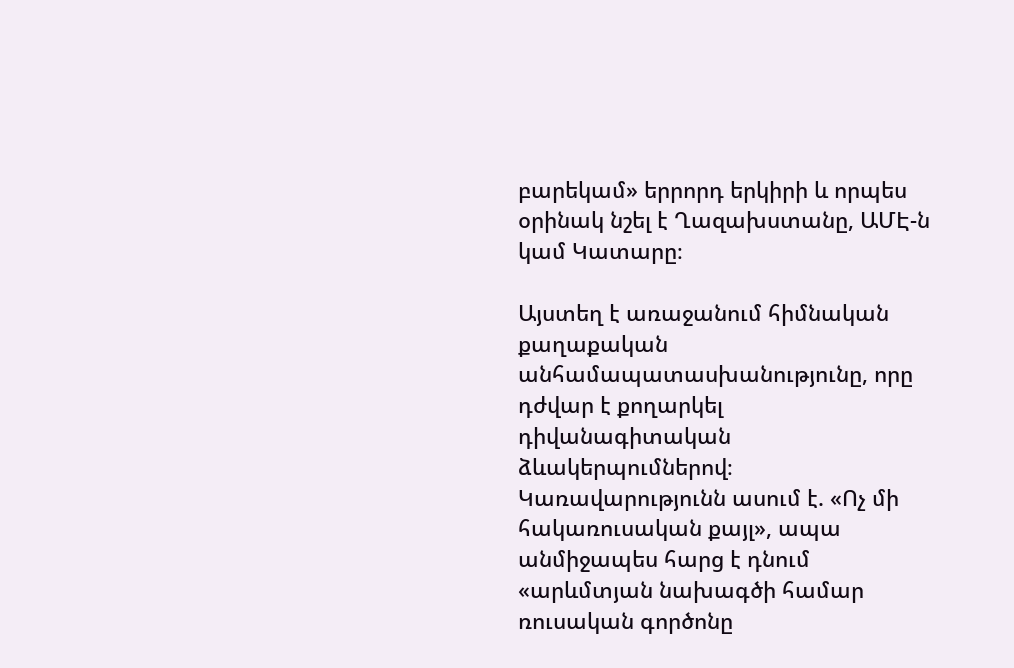բարեկամ» երրորդ երկիրի և որպես օրինակ նշել է Ղազախստանը, ԱՄԷ-ն կամ Կատարը։

Այստեղ է առաջանում հիմնական քաղաքական անհամապատասխանությունը, որը դժվար է քողարկել դիվանագիտական ձևակերպումներով։ Կառավարությունն ասում է. «Ոչ մի հակառուսական քայլ», ապա անմիջապես հարց է դնում  «արևմտյան նախագծի համար ռուսական գործոնը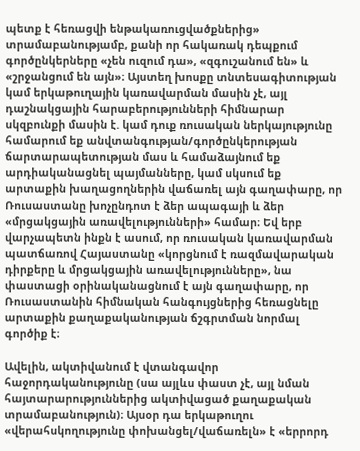պետք է հեռացվի ենթակառուցվածքներից» տրամաբանությամբ, քանի որ հակառակ դեպքում գործընկերները «չեն ուզում դա», «զգուշանում են» և «շրջանցում են այն»։ Այստեղ խոսքը տնտեսագիտության կամ երկաթուղային կառավարման մասին չէ, այլ դաշնակցային հարաբերությունների հիմնարար սկզբունքի մասին է. կամ դուք ռուսական ներկայությունը համարում եք անվտանգության/գործընկերության ճարտարապետության մաս և համաձայնում եք արդիականացնել պայմանները, կամ սկսում եք արտաքին խաղացողներին վաճառել այն գաղափարը, որ Ռուսաստանը խոչընդոտ է ձեր ապագայի և ձեր «մրցակցային առավելությունների» համար։ Եվ երբ վարչապետն ինքն է ասում, որ ռուսական կառավարման պատճառով Հայաստանը «կորցնում է ռազմավարական դիրքերը և մրցակցային առավելությունները», նա փաստացի օրինականացնում է այն գաղափարը, որ Ռուսաստանին հիմնական հանգույցներից հեռացնելը արտաքին քաղաքականության ճշգրտման նորմալ գործիք է։

Ավելին, ակտիվանում է վտանգավոր հաջորդականությունը (սա այլևս փաստ չէ, այլ նման հայտարարություններից ակտիվացած քաղաքական տրամաբանություն)։ Այսօր դա երկաթուղու «վերահսկողությունը փոխանցել/վաճառելն» է «երրորդ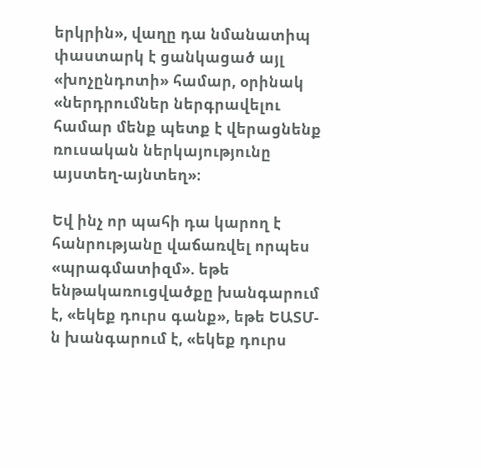երկրին», վաղը դա նմանատիպ փաստարկ է ցանկացած այլ «խոչընդոտի» համար, օրինակ «ներդրումներ ներգրավելու համար մենք պետք է վերացնենք ռուսական ներկայությունը այստեղ-այնտեղ»։

Եվ ինչ որ պահի դա կարող է հանրությանը վաճառվել որպես «պրագմատիզմ». եթե ենթակառուցվածքը խանգարում է, «եկեք դուրս գանք», եթե ԵԱՏՄ-ն խանգարում է, «եկեք դուրս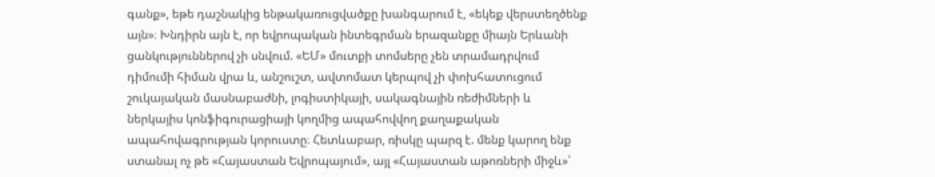գանք», եթե դաշնակից ենթակառուցվածքը խանգարում է, «եկեք վերստեղծենք այն»։ Խնդիրն այն է, որ եվրոպական ինտեգրման երազանքը միայն Երևանի ցանկություններով չի սնվում. «ԵՄ» մուտքի տոմսերը չեն տրամադրվում դիմումի հիման վրա և, անշուշտ, ավտոմատ կերպով չի փոխհատուցում շուկայական մասնաբաժնի, լոգիստիկայի, սակագնային ռեժիմների և ներկայիս կոնֆիգուրացիայի կողմից ապահովվող քաղաքական ապահովագրության կորուստը։ Հետևաբար, ռիսկը պարզ է. մենք կարող ենք ստանալ ոչ թե «Հայաստան Եվրոպայում», այլ «Հայաստան աթոռների միջև»՝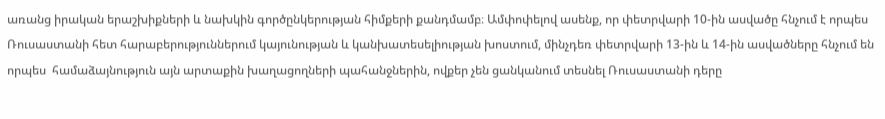առանց իրական երաշխիքների և նախկին գործընկերության հիմքերի քանդմամբ։ Ամփոփելով ասենք, որ փետրվարի 10-ին ասվածը հնչում է որպես Ռուսաստանի հետ հարաբերություններում կայունության և կանխատեսելիության խոստում, մինչդեռ փետրվարի 13-ին և 14-ին ասվածները հնչում են որպես  համաձայնություն այն արտաքին խաղացողների պահանջներին, ովքեր չեն ցանկանում տեսնել Ռուսաստանի դերը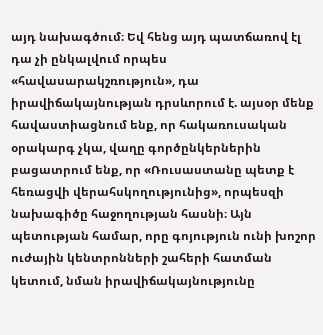այդ նախագծում։ Եվ հենց այդ պատճառով էլ դա չի ընկալվում որպես «հավասարակշռություն», դա իրավիճակայնության դրսևորում է. այսօր մենք հավաստիացնում ենք, որ հակառուսական օրակարգ չկա, վաղը գործընկերներին բացատրում ենք, որ «Ռուսաստանը պետք է հեռացվի վերահսկողությունից», որպեսզի նախագիծը հաջողության հասնի։ Այն պետության համար, որը գոյություն ունի խոշոր ուժային կենտրոնների շահերի հատման կետում, նման իրավիճակայնությունը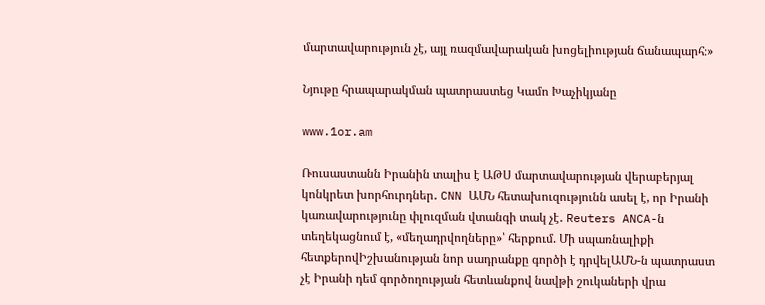մարտավարություն չէ, այլ ռազմավարական խոցելիության ճանապարհ։»

Նյութը հրապարակման պատրաստեց Կամո Խաչիկյանը

www.1or.am

Ռուսաստանն Իրանին տալիս է ԱԹՍ մարտավարության վերաբերյալ կոնկրետ խորհուրդներ․ CNN ԱՄՆ հետախուզությունն ասել է, որ Իրանի կառավարությունը փլուզման վտանգի տակ չէ․ Reuters ANCA-ն տեղեկացնում է, «մեղադրվողները»՝ հերքում. Մի սպառնալիքի հետքերովԻշխանության նոր սադրանքը գործի է դրվելԱՄՆ-ն պատրաստ չէ Իրանի դեմ գործողության հետևանքով նավթի շուկաների վրա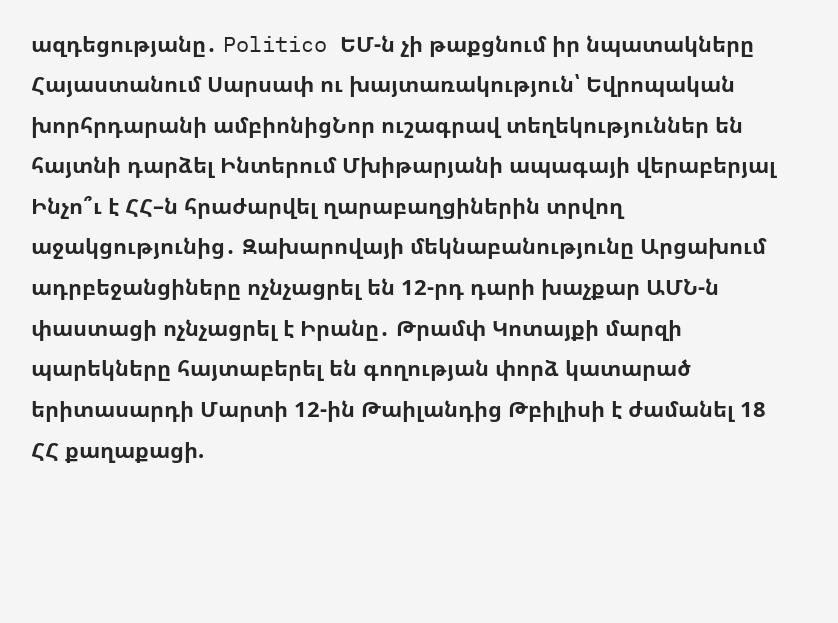ազդեցությանը․ Politico ԵՄ-ն չի թաքցնում իր նպատակները Հայաստանում Սարսափ ու խայտառակություն՝ Եվրոպական խորհրդարանի ամբիոնիցՆոր ուշագրավ տեղեկություններ են հայտնի դարձել Ինտերում Մխիթարյանի ապագայի վերաբերյալ Ինչո՞ւ է ՀՀ–ն հրաժարվել ղարաբաղցիներին տրվող աջակցությունից․ Զախարովայի մեկնաբանությունը Արցախում ադրբեջանցիները ոչնչացրել են 12-րդ դարի խաչքար ԱՄՆ-ն փաստացի ոչնչացրել է Իրանը․ Թրամփ Կոտայքի մարզի պարեկները հայտաբերել են գողության փորձ կատարած երիտասարդի Մարտի 12-ին Թաիլանդից Թբիլիսի է ժամանել 18 ՀՀ քաղաքացի.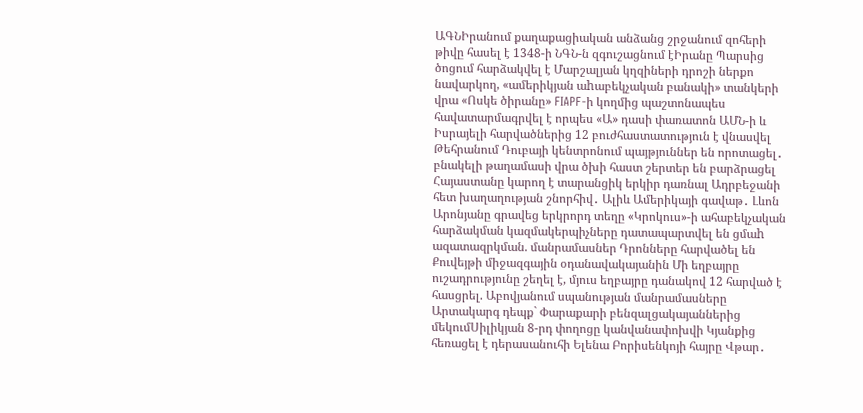ԱԳՆԻրանում քաղաքացիական անձանց շրջանում զոհերի թիվը հասել է 1348-ի ՆԳՆ-ն զգուշացնում էԻրանը Պարսից ծոցում հարձակվել է Մարշալյան կղզիների դրոշի ներքո նավարկող, «ամերիկյան աhաբեկչական բանակի» տանկերի վրա «Ոսկե ծիրանը» FIAPF-ի կողմից պաշտոնապես հավատարմագրվել է որպես «Ա» դասի փառատոն ԱՄՆ-ի և Իսրայելի հարվածներից 12 բուժհաստատություն է վնասվել Թեհրանում Դուբայի կենտրոնում պայթյուններ են որոտացել․ բնակելի թաղամասի վրա ծխի հաստ շերտեր են բարձրացել Հայաստանը կարող է տարանցիկ երկիր դառնալ Ադրբեջանի հետ խաղաղության շնորհիվ․ Ալիև Ամերիկայի գավաթ․ Լևոն Արոնյանը գրավեց երկրորդ տեղը «Կրոկուս»-ի ահաբեկչական հարձակման կազմակերպիչները դատապարտվել են ցմաh ազատազրկման. մանրամասներ Դրոնները հարվածել են Քուվեյթի միջազգային օդանավակայանին Մի եղբայրը ուշադրությունը շեղել է, մյուս եղբայրը դանակով 12 հարված է հասցրել. Աբովյանում սպանության մանրամասները Արտակարգ դեպք` Փարաքարի բենզալցակայաններից մեկումՍիլիկյան 8-րդ փողոցը կանվանափոխվի Կյանքից հեռացել է դերասանուհի Ելենա Բորիսենկոյի հայրը Վթար․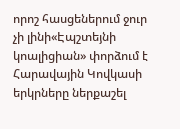որոշ հասցեներում ջուր չի լինի«Էպշտեյնի կոալիցիան» փորձում է Հարավային Կովկասի երկրները ներքաշել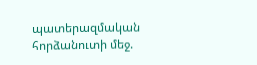պատերազմական հորձանուտի մեջ.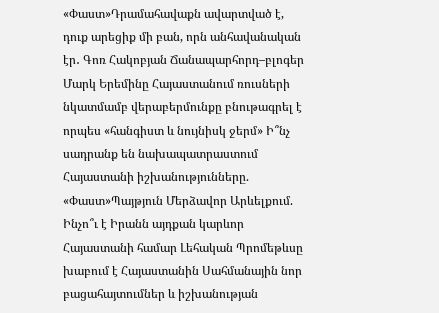«Փաստ»Դրամահավաքն ավարտված է, դուք արեցիք մի բան, որն անհավանական էր․ Գոռ Հակոբյան Ճանապարհորդ–բլոգեր Մարկ Երեմինը Հայաստանում ռուսների նկատմամբ վերաբերմունքը բնութագրել է որպես «հանգիստ և նույնիսկ ջերմ» Ի՞նչ սադրանք են նախապատրաստում Հայաստանի իշխանությունները. «Փաստ»Պայթյուն Մերձավոր Արևելքում. Ինչո՞ւ է Իրանն այդքան կարևոր Հայաստանի համար Լեհական Պրոմեթևսը խաբում է Հայաստանին Սահմանային նոր բացահայտումներ և իշխանության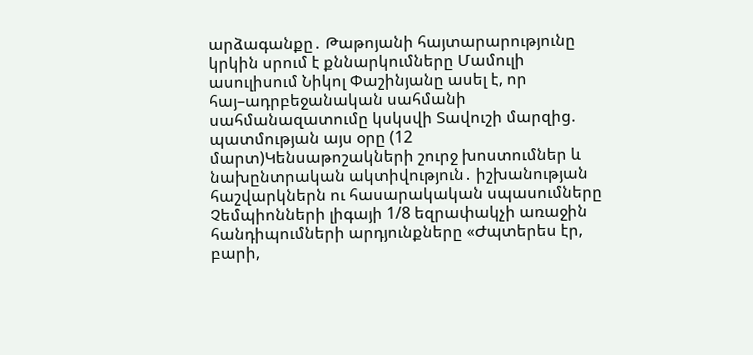արձագանքը․ Թաթոյանի հայտարարությունը կրկին սրում է քննարկումները Մամուլի ասուլիսում Նիկոլ Փաշինյանը ասել է, որ հայ–ադրբեջանական սահմանի սահմանազատումը կսկսվի Տավուշի մարզից. պատմության այս օրը (12 մարտ)Կենսաթոշակների շուրջ խոստումներ և նախընտրական ակտիվություն․ իշխանության հաշվարկներն ու հասարակական սպասումները Չեմպիոնների լիգայի 1/8 եզրափակչի առաջին հանդիպումների արդյունքները «Ժպտերես էր, բարի,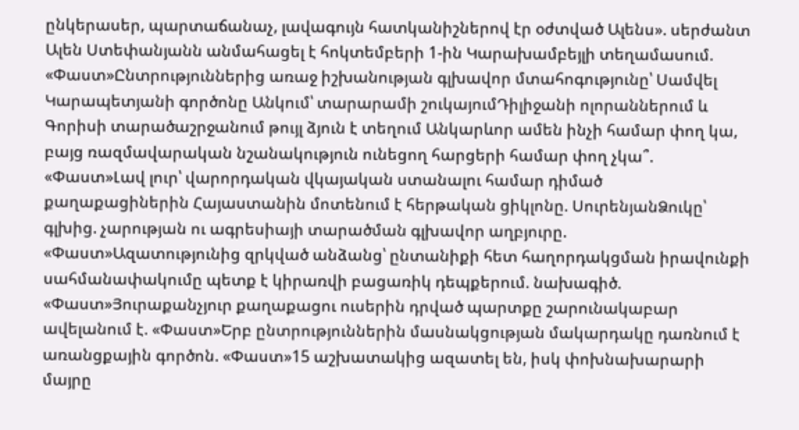ընկերասեր, պարտաճանաչ, լավագույն հատկանիշներով էր օժտված Ալենս». սերժանտ Ալեն Ստեփանյանն անմահացել է հոկտեմբերի 1-ին Կարախամբեյլի տեղամասում. «Փաստ»Ընտրություններից առաջ իշխանության գլխավոր մտահոգությունը՝ Սամվել Կարապետյանի գործոնը Անկում՝ տարարամի շուկայումԴիլիջանի ոլորաններում և Գորիսի տարածաշրջանում թույլ ձյուն է տեղում Անկարևոր ամեն ինչի համար փող կա, բայց ռազմավարական նշանակություն ունեցող հարցերի համար փող չկա՞. «Փաստ»Լավ լուր՝ վարորդական վկայական ստանալու համար դիմած քաղաքացիներին Հայաստանին մոտենում է հերթական ցիկլոնը. ՍուրենյանՁուկը՝ գլխից. չարության ու ագրեսիայի տարածման գլխավոր աղբյուրը. «Փաստ»Ազատությունից զրկված անձանց՝ ընտանիքի հետ հաղորդակցման իրավունքի սահմանափակումը պետք է կիրառվի բացառիկ դեպքերում. նախագիծ. «Փաստ»Յուրաքանչյուր քաղաքացու ուսերին դրված պարտքը շարունակաբար ավելանում է. «Փաստ»Երբ ընտրություններին մասնակցության մակարդակը դառնում է առանցքային գործոն. «Փաստ»15 աշխատակից ազատել են, իսկ փոխնախարարի մայրը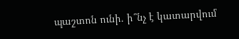պաշտոն ունի. ի՞նչ է կատարվում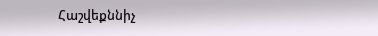Հաշվեքննիչ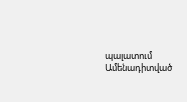պալատում
Ամենադիտված